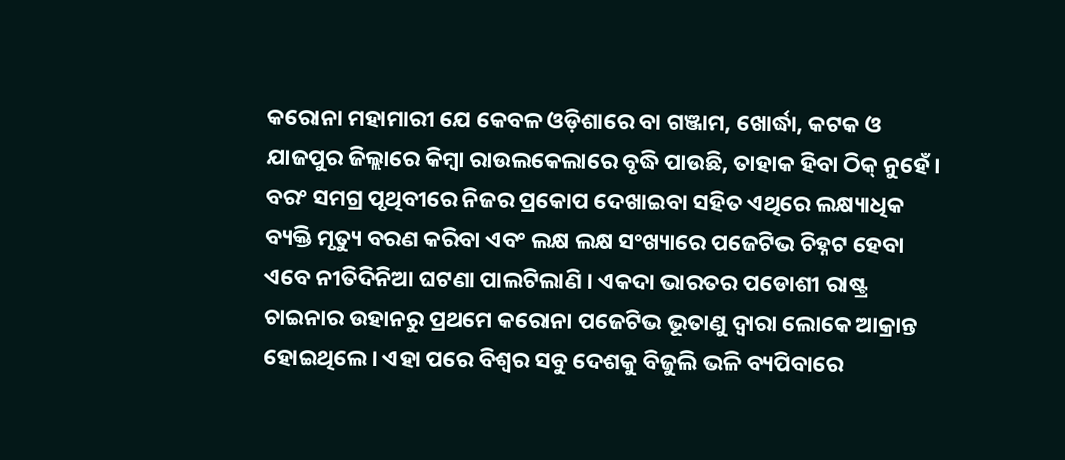କରୋନା ମହାମାରୀ ଯେ କେବଳ ଓଡ଼ିଶାରେ ବା ଗଞ୍ଜାମ, ଖୋର୍ଦ୍ଧା, କଟକ ଓ ଯାଜପୁର ଜିଲ୍ଲାରେ କିମ୍ବା ରାଉଲକେଲାରେ ବୃଦ୍ଧି ପାଉଛି, ତାହାକ ହିବା ଠିକ୍ ନୁହେଁ । ବରଂ ସମଗ୍ର ପୃଥିବୀରେ ନିଜର ପ୍ରକୋପ ଦେଖାଇବା ସହିତ ଏଥିରେ ଲକ୍ଷ୍ୟାଧିକ ବ୍ୟକ୍ତି ମୃତ୍ୟୁ ବରଣ କରିବା ଏବଂ ଲକ୍ଷ ଲକ୍ଷ ସଂଖ୍ୟାରେ ପଜେଟିଭ ଚିହ୍ନଟ ହେବା ଏବେ ନୀତିଦିନିଆ ଘଟଣା ପାଲଟିଲାଣି । ଏକଦା ଭାରତର ପଡୋଶୀ ରାଷ୍ଟ୍ର ଚାଇନାର ଉହାନରୁ ପ୍ରଥମେ କରୋନା ପଜେଟିଭ ଭୂତାଣୁ ଦ୍ୱାରା ଲୋକେ ଆକ୍ରାନ୍ତ ହୋଇଥିଲେ । ଏହା ପରେ ବିଶ୍ୱର ସବୁ ଦେଶକୁ ବିଜୁଲି ଭଳି ବ୍ୟପିବାରେ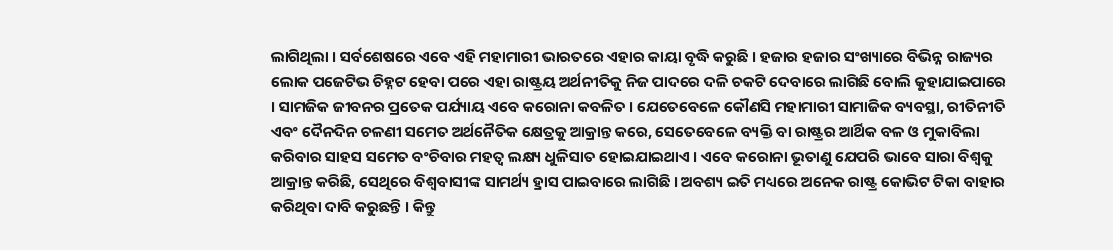ଲାଗିଥିଲା । ସର୍ବଶେଷରେ ଏବେ ଏହି ମହାମାରୀ ଭାରତରେ ଏହାର କାୟା ବୃଦ୍ଧି କରୁଛି । ହଜାର ହଜାର ସଂଖ୍ୟାରେ ବିଭିନ୍ନ ରାଜ୍ୟର ଲୋକ ପଜେଟିଭ ଚିହ୍ନଟ ହେବା ପରେ ଏହା ରାଷ୍ଟ୍ରୟ ଅର୍ଥନୀତିକୁ ନିଜ ପାଦରେ ଦଳି ଚକଟି ଦେବାରେ ଲାଗିଛି ବୋଲି କୁହାଯାଇପାରେ । ସାମଜିକ ଜୀବନର ପ୍ରତେକ ପର୍ଯ୍ୟାୟ ଏବେ କରୋନା କବଳିତ । ଯେତେବେଳେ କୌଣସି ମହାମାରୀ ସାମାଜିକ ବ୍ୟବସ୍ଥା, ରୀତିନୀତି ଏବଂ ଦୈନଦିନ ଚଳଣୀ ସମେତ ଅର୍ଥନୈତିକ କ୍ଷେତ୍ରକୁ ଆକ୍ରାନ୍ତ କରେ, ସେତେବେଳେ ବ୍ୟକ୍ତି ବା ରାଷ୍ଟ୍ରର ଆର୍ଥିକ ବଳ ଓ ମୁକାବିଲା କରିବାର ସାହସ ସମେତ ବଂଚିବାର ମହତ୍ୱ ଲକ୍ଷ୍ୟ ଧୁଳିସାତ ହୋଇଯାଇଥାଏ । ଏବେ କରୋନା ଭୂତାଣୁ ଯେପରି ଭାବେ ସାରା ବିଶ୍ୱକୁ ଆକ୍ରାନ୍ତ କରିଛି, ସେଥିରେ ବିଶ୍ୱବାସୀଙ୍କ ସାମର୍ଥ୍ୟ ହ୍ରାସ ପାଇବାରେ ଲାଗିଛି । ଅବଶ୍ୟ ଇତି ମଧ୍ୟରେ ଅନେକ ରାଷ୍ଟ୍ର କୋଭିଟ ଟିକା ବାହାର କରିଥିବା ଦାବି କରୁଛନ୍ତି । କିନ୍ତୁ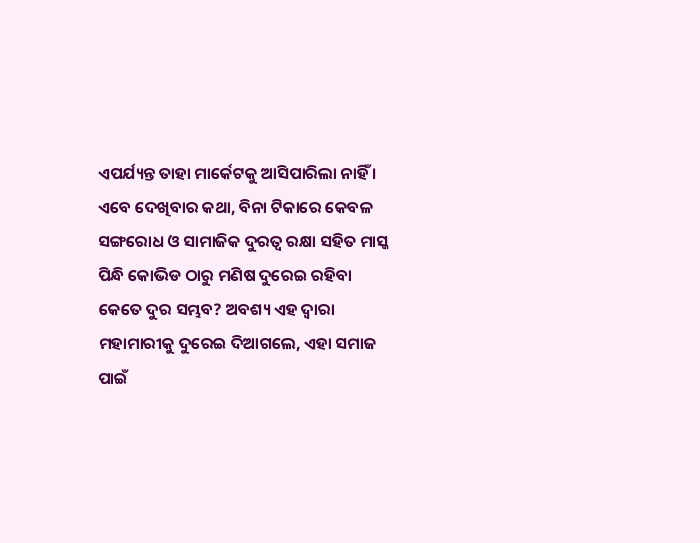ଏପର୍ଯ୍ୟନ୍ତ ତାହା ମାର୍କେଟକୁ ଆସିପାରିଲା ନାହିଁ । ଏବେ ଦେଖିବାର କଥା, ବିନା ଟିକାରେ କେବଳ ସଙ୍ଗରୋଧ ଓ ସାମାଜିକ ଦୁରତ୍ୱ ରକ୍ଷା ସହିତ ମାସ୍କ ପିନ୍ଧି କୋଭିଡ ଠାରୁ ମଣିଷ ଦୁରେଇ ରହିବା କେତେ ଦୁର ସମ୍ଭବ? ଅବଶ୍ୟ ଏହ ଦ୍ୱାରା ମହାମାରୀକୁ ଦୁରେଇ ଦିଆଗଲେ, ଏହା ସମାଜ ପାଇଁ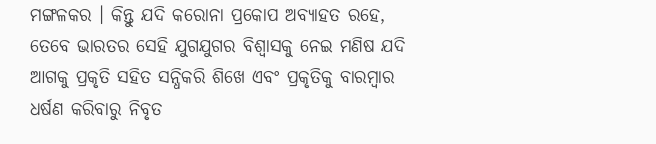ମଙ୍ଗଳକର । କିନ୍ତୁ ଯଦି କରୋନା ପ୍ରକୋପ ଅବ୍ୟାହତ ରହେ, ତେବେ ଭାରତର ସେହି ଯୁଗଯୁଗର ବିଶ୍ୱାସକୁ ନେଇ ମଣିଷ ଯଦି ଆଗକୁ ପ୍ରକୃତି ସହିତ ସନ୍ଧିକରି ଶିଖେ ଏବଂ ପ୍ରକୃତିକୁ ବାରମ୍ବାର ଧର୍ଷଣ କରିବାରୁ ନିବୃତ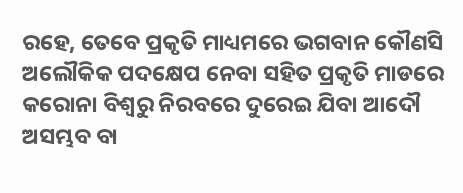ରହେ, ତେବେ ପ୍ରକୃତି ମାଧ୍ୟମରେ ଭଗବାନ କୌଣସି ଅଲୌକିକ ପଦକ୍ଷେପ ନେବା ସହିତ ପ୍ରକୃତି ମାଡରେ କରୋନା ବିଶ୍ୱରୁ ନିରବରେ ଦୁରେଇ ଯିବା ଆଦୌ ଅସମ୍ଭବ ବା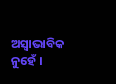ଅସ୍ୱାଭାବିକ ନୁହେଁ ।